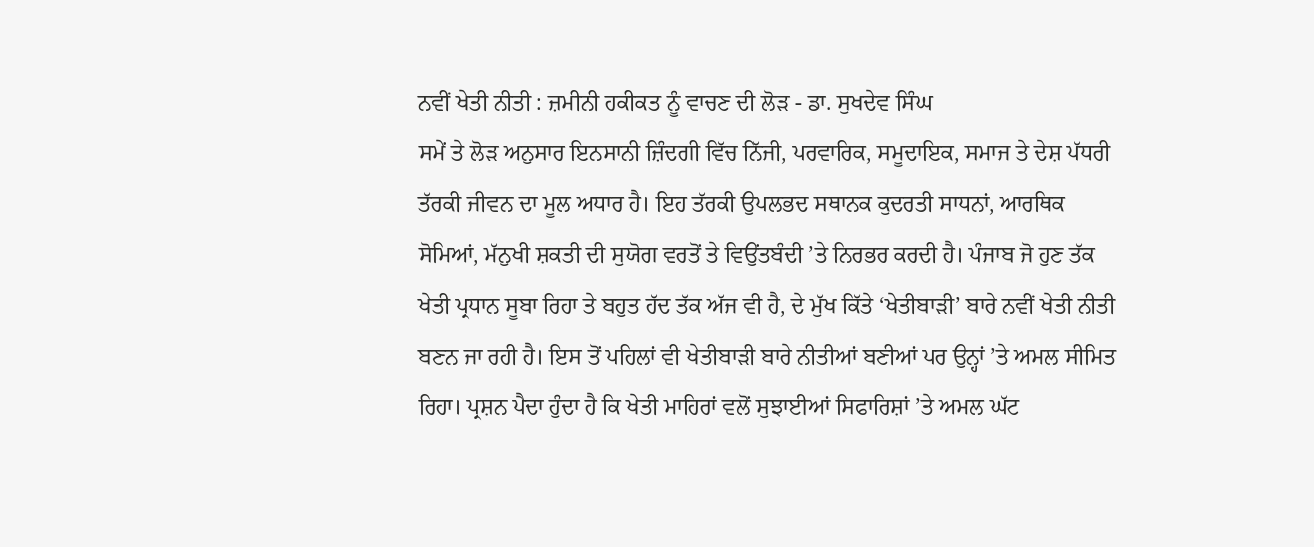ਨਵੀਂ ਖੇਤੀ ਨੀਤੀ : ਜ਼ਮੀਨੀ ਹਕੀਕਤ ਨੂੰ ਵਾਚਣ ਦੀ ਲੋੜ - ਡਾ. ਸੁਖਦੇਵ ਸਿੰਘ
ਸਮੇਂ ਤੇ ਲੋੜ ਅਨੁਸਾਰ ਇਨਸਾਨੀ ਜ਼ਿੰਦਗੀ ਵਿੱਚ ਨਿੱਜੀ, ਪਰਵਾਰਿਕ, ਸਮੂਦਾਇਕ, ਸਮਾਜ ਤੇ ਦੇਸ਼ ਪੱਧਰੀ ਤੱਰਕੀ ਜੀਵਨ ਦਾ ਮੂਲ ਅਧਾਰ ਹੈ। ਇਹ ਤੱਰਕੀ ਉਪਲਭਦ ਸਥਾਨਕ ਕੁਦਰਤੀ ਸਾਧਨਾਂ, ਆਰਥਿਕ ਸੋਮਿਆਂ, ਮੱਨੁਖੀ ਸ਼ਕਤੀ ਦੀ ਸੁਯੋਗ ਵਰਤੋਂ ਤੇ ਵਿਉਂਤਬੰਦੀ ’ਤੇ ਨਿਰਭਰ ਕਰਦੀ ਹੈ। ਪੰਜਾਬ ਜੋ ਹੁਣ ਤੱਕ ਖੇਤੀ ਪ੍ਰਧਾਨ ਸੂਬਾ ਰਿਹਾ ਤੇ ਬਹੁਤ ਹੱਦ ਤੱਕ ਅੱਜ ਵੀ ਹੈ, ਦੇ ਮੁੱਖ ਕਿੱਤੇ ‘ਖੇਤੀਬਾੜੀ’ ਬਾਰੇ ਨਵੀਂ ਖੇਤੀ ਨੀਤੀ ਬਣਨ ਜਾ ਰਹੀ ਹੈ। ਇਸ ਤੋਂ ਪਹਿਲਾਂ ਵੀ ਖੇਤੀਬਾੜੀ ਬਾਰੇ ਨੀਤੀਆਂ ਬਣੀਆਂ ਪਰ ਉਨ੍ਹਾਂ ’ਤੇ ਅਮਲ ਸੀਮਿਤ ਰਿਹਾ। ਪ੍ਰਸ਼ਨ ਪੈਦਾ ਹੁੰਦਾ ਹੈ ਕਿ ਖੇਤੀ ਮਾਹਿਰਾਂ ਵਲੋਂ ਸੁਝਾਈਆਂ ਸਿਫਾਰਿਸ਼ਾਂ ’ਤੇ ਅਮਲ ਘੱਟ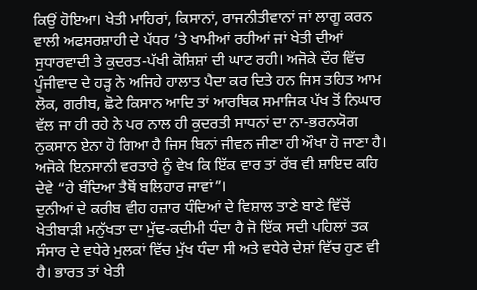ਕਿਉਂ ਹੋਇਆ। ਖੇਤੀ ਮਾਹਿਰਾਂ, ਕਿਸਾਨਾਂ, ਰਾਜਨੀਤੀਵਾਨਾਂ ਜਾਂ ਲਾਗੂ ਕਰਨ ਵਾਲੀ ਅਫਸਰਸ਼ਾਹੀ ਦੇ ਪੱਧਰ ’ਤੇ ਖਾਮੀਆਂ ਰਹੀਆਂ ਜਾਂ ਖੇਤੀ ਦੀਆਂ ਸੁਧਾਰਵਾਦੀ ਤੇ ਕੁਦਰਤ-ਪੱਖੀ ਕੋਸ਼ਿਸ਼ਾਂ ਦੀ ਘਾਟ ਰਹੀ। ਅਜੋਕੇ ਦੌਰ ਵਿੱਚ ਪੂੰਜੀਵਾਦ ਦੇ ਹੜ੍ਹ ਨੇ ਅਜਿਹੇ ਹਾਲਾਤ ਪੈਦਾ ਕਰ ਦਿਤੇ ਹਨ ਜਿਸ ਤਹਿਤ ਆਮ ਲੋਕ, ਗਰੀਬ, ਛੋਟੇ ਕਿਸਾਨ ਆਦਿ ਤਾਂ ਆਰਥਿਕ ਸਮਾਜਿਕ ਪੱਖ ਤੋਂ ਨਿਘਾਰ ਵੱਲ ਜਾ ਹੀ ਰਹੇ ਨੇ ਪਰ ਨਾਲ ਹੀ ਕੁਦਰਤੀ ਸਾਧਨਾਂ ਦਾ ਨਾ-ਭਰਨਯੋਗ ਨੁਕਸਾਨ ਏਨਾ ਹੋ ਗਿਆ ਹੈ ਜਿਸ ਬਿਨਾਂ ਜੀਵਨ ਜੀਣਾ ਹੀ ਔਖਾ ਹੋ ਜਾਣਾ ਹੈ। ਅਜੋਕੇ ਇਨਸਾਨੀ ਵਰਤਾਰੇ ਨੂੰ ਵੇਖ ਕਿ ਇੱਕ ਵਾਰ ਤਾਂ ਰੱਬ ਵੀ ਸ਼ਾਇਦ ਕਹਿ ਦੇਵੇ “ਹੇ ਬੰਦਿਆ ਤੈਥੋਂ ਬਲਿਹਾਰ ਜਾਵਾਂ”।
ਦੁਨੀਆਂ ਦੇ ਕਰੀਬ ਵੀਹ ਹਜ਼ਾਰ ਧੰਦਿਆਂ ਦੇ ਵਿਸ਼ਾਲ ਤਾਣੇ ਬਾਣੇ ਵਿੱਚੋਂ ਖੇਤੀਬਾੜੀ ਮਨੁੱਖਤਾ ਦਾ ਮੁੱਢ-ਕਦੀਮੀ ਧੰਦਾ ਹੈ ਜੋ ਇੱਕ ਸਦੀ ਪਹਿਲਾਂ ਤਕ ਸੰਸਾਰ ਦੇ ਵਧੇਰੇ ਮੁਲਕਾਂ ਵਿੱਚ ਮੁੱਖ ਧੰਦਾ ਸੀ ਅਤੇ ਵਧੇਰੇ ਦੇਸ਼ਾਂ ਵਿੱਚ ਹੁਣ ਵੀ ਹੈ। ਭਾਰਤ ਤਾਂ ਖੇਤੀ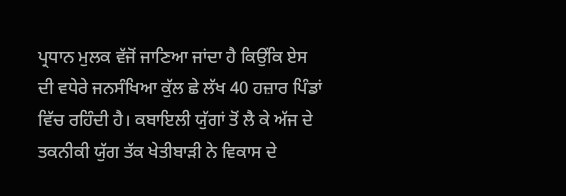ਪ੍ਰਧਾਨ ਮੁਲਕ ਵੱਜੋਂ ਜਾਣਿਆ ਜਾਂਦਾ ਹੈ ਕਿਉਂਕਿ ਏਸ ਦੀ ਵਧੇਰੇ ਜਨਸੰਖਿਆ ਕੁੱਲ ਛੇ ਲੱਖ 40 ਹਜ਼ਾਰ ਪਿੰਡਾਂ ਵਿੱਚ ਰਹਿੰਦੀ ਹੈ। ਕਬਾਇਲੀ ਯੁੱਗਾਂ ਤੋਂ ਲੈ ਕੇ ਅੱਜ ਦੇ ਤਕਨੀਕੀ ਯੁੱਗ ਤੱਕ ਖੇਤੀਬਾੜੀ ਨੇ ਵਿਕਾਸ ਦੇ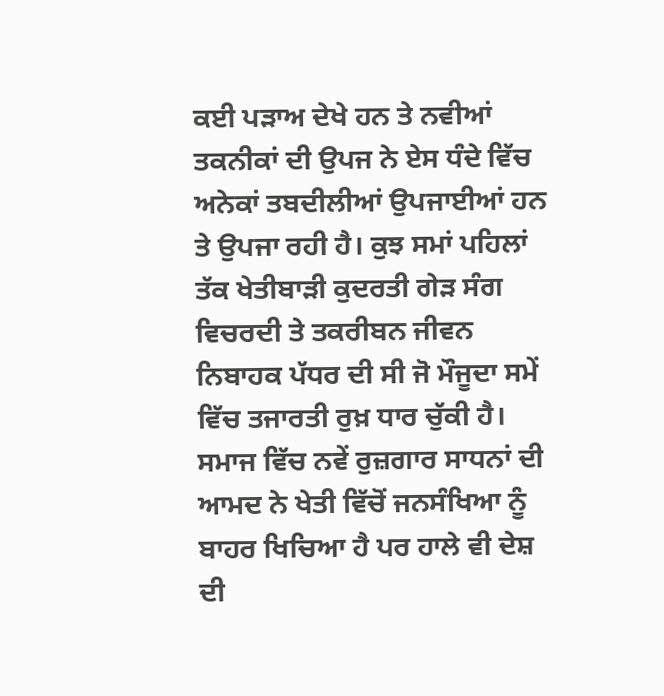ਕਈ ਪੜਾਅ ਦੇਖੇ ਹਨ ਤੇ ਨਵੀਆਂ ਤਕਨੀਕਾਂ ਦੀ ਉਪਜ ਨੇ ਏਸ ਧੰਦੇ ਵਿੱਚ ਅਨੇਕਾਂ ਤਬਦੀਲੀਆਂ ਉਪਜਾਈਆਂ ਹਨ ਤੇ ਉਪਜਾ ਰਹੀ ਹੈ। ਕੁਝ ਸਮਾਂ ਪਹਿਲਾਂ ਤੱਕ ਖੇਤੀਬਾੜੀ ਕੁਦਰਤੀ ਗੇੜ ਸੰਗ ਵਿਚਰਦੀ ਤੇ ਤਕਰੀਬਨ ਜੀਵਨ ਨਿਬਾਹਕ ਪੱਧਰ ਦੀ ਸੀ ਜੋ ਮੌਜੂਦਾ ਸਮੇਂ ਵਿੱਚ ਤਜਾਰਤੀ ਰੁਖ਼ ਧਾਰ ਚੁੱਕੀ ਹੈ। ਸਮਾਜ ਵਿੱਚ ਨਵੇਂ ਰੁਜ਼ਗਾਰ ਸਾਧਨਾਂ ਦੀ ਆਮਦ ਨੇ ਖੇਤੀ ਵਿੱਚੋਂ ਜਨਸੰਖਿਆ ਨੂੰ ਬਾਹਰ ਖਿਚਿਆ ਹੈ ਪਰ ਹਾਲੇ ਵੀ ਦੇਸ਼ ਦੀ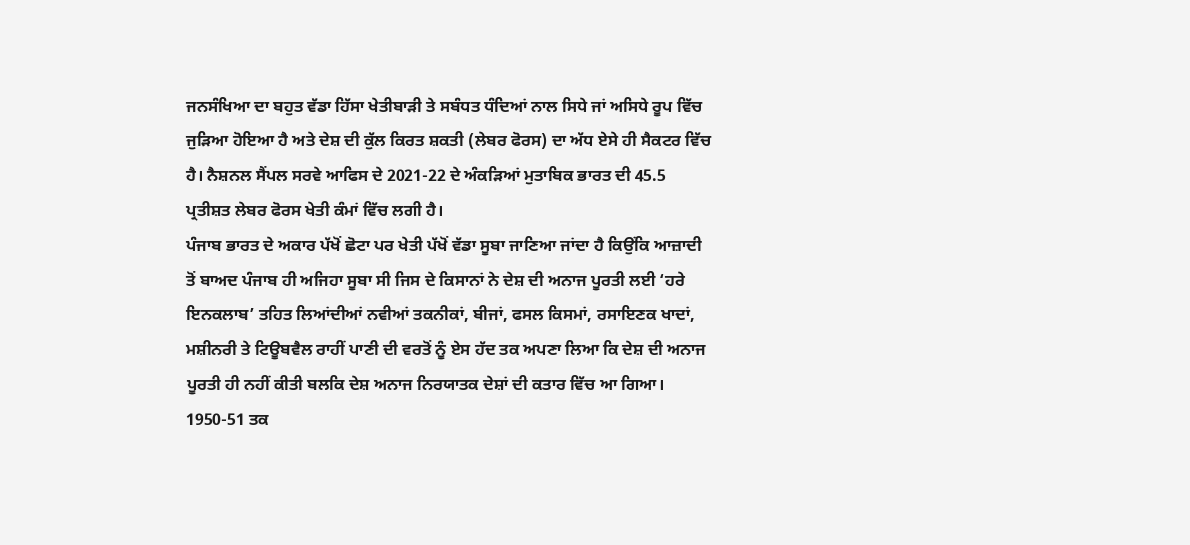ਜਨਸੰਖਿਆ ਦਾ ਬਹੁਤ ਵੱਡਾ ਹਿੱਸਾ ਖੇਤੀਬਾੜੀ ਤੇ ਸਬੰਧਤ ਧੰਦਿਆਂ ਨਾਲ ਸਿਧੇ ਜਾਂ ਅਸਿਧੇ ਰੂਪ ਵਿੱਚ ਜੁੜਿਆ ਹੋਇਆ ਹੈ ਅਤੇ ਦੇਸ਼ ਦੀ ਕੁੱਲ ਕਿਰਤ ਸ਼ਕਤੀ (ਲੇਬਰ ਫੋਰਸ) ਦਾ ਅੱਧ ਏਸੇ ਹੀ ਸੈਕਟਰ ਵਿੱਚ ਹੈ। ਨੈਸ਼ਨਲ ਸੈਂਪਲ ਸਰਵੇ ਆਫਿਸ ਦੇ 2021-22 ਦੇ ਅੰਕੜਿਆਂ ਮੁਤਾਬਿਕ ਭਾਰਤ ਦੀ 45.5 ਪ੍ਰਤੀਸ਼ਤ ਲੇਬਰ ਫੋਰਸ ਖੇਤੀ ਕੰਮਾਂ ਵਿੱਚ ਲਗੀ ਹੈ।
ਪੰਜਾਬ ਭਾਰਤ ਦੇ ਅਕਾਰ ਪੱਖੋਂ ਛੋਟਾ ਪਰ ਖੇਤੀ ਪੱਖੋਂ ਵੱਡਾ ਸੂਬਾ ਜਾਣਿਆ ਜਾਂਦਾ ਹੈ ਕਿਉਂਕਿ ਆਜ਼ਾਦੀ ਤੋਂ ਬਾਅਦ ਪੰਜਾਬ ਹੀ ਅਜਿਹਾ ਸੂਬਾ ਸੀ ਜਿਸ ਦੇ ਕਿਸਾਨਾਂ ਨੇ ਦੇਸ਼ ਦੀ ਅਨਾਜ ਪੂਰਤੀ ਲਈ ‘ਹਰੇ ਇਨਕਲਾਬ’ ਤਹਿਤ ਲਿਆਂਦੀਆਂ ਨਵੀਆਂ ਤਕਨੀਕਾਂ, ਬੀਜਾਂ, ਫਸਲ ਕਿਸਮਾਂ, ਰਸਾਇਣਕ ਖਾਦਾਂ, ਮਸ਼ੀਨਰੀ ਤੇ ਟਿਊਬਵੈਲ ਰਾਹੀਂ ਪਾਣੀ ਦੀ ਵਰਤੋਂ ਨੂੰ ਏਸ ਹੱਦ ਤਕ ਅਪਣਾ ਲਿਆ ਕਿ ਦੇਸ਼ ਦੀ ਅਨਾਜ ਪੂਰਤੀ ਹੀ ਨਹੀਂ ਕੀਤੀ ਬਲਕਿ ਦੇਸ਼ ਅਨਾਜ ਨਿਰਯਾਤਕ ਦੇਸ਼ਾਂ ਦੀ ਕਤਾਰ ਵਿੱਚ ਆ ਗਿਆ। 1950-51 ਤਕ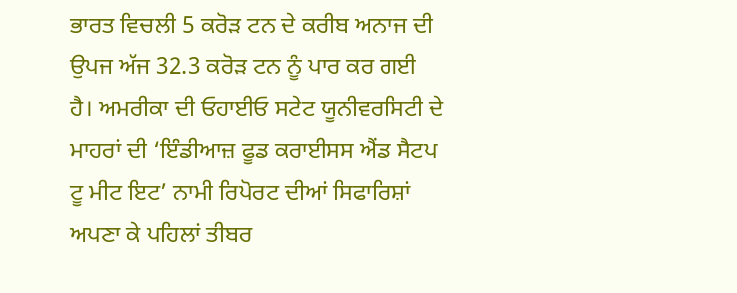ਭਾਰਤ ਵਿਚਲੀ 5 ਕਰੋੜ ਟਨ ਦੇ ਕਰੀਬ ਅਨਾਜ ਦੀ ਉਪਜ ਅੱਜ 32.3 ਕਰੋੜ ਟਨ ਨੂੰ ਪਾਰ ਕਰ ਗਈ ਹੈ। ਅਮਰੀਕਾ ਦੀ ਓਹਾਈਓ ਸਟੇਟ ਯੂਨੀਵਰਸਿਟੀ ਦੇ ਮਾਹਰਾਂ ਦੀ ‘ਇੰਡੀਆਜ਼ ਫੂਡ ਕਰਾਈਸਸ ਐਂਡ ਸੈਟਪ ਟੂ ਮੀਟ ਇਟ’ ਨਾਮੀ ਰਿਪੋਰਟ ਦੀਆਂ ਸਿਫਾਰਿਸ਼ਾਂ ਅਪਣਾ ਕੇ ਪਹਿਲਾਂ ਤੀਬਰ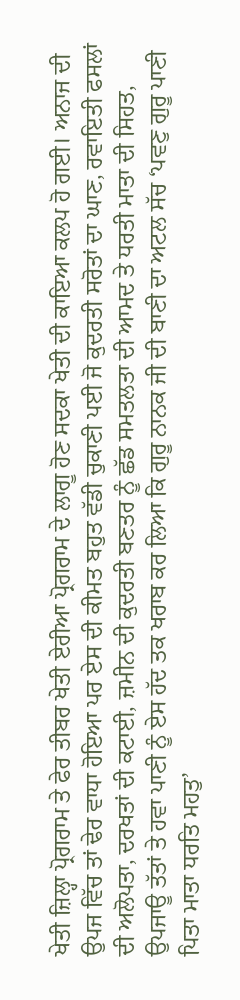ਖੇਤੀ ਜ਼ਿਲ੍ਹਾ ਪ੍ਰੋਗਰਾਮ ਤੇ ਫੇਰ ਤੀਬਰ ਖੇਤੀ ਏਰੀਆ ਪ੍ਰੋਗਰਾਮ ਦੇ ਲਾਗੂ ਹੋਣ ਸਦਕਾ ਖੇਤੀ ਦੀ ਕਾਇਆ ਕਲਪ ਹੋ ਗਈ। ਅਨਾਜ ਦੀ ਉਪਜ ਵਿੱਚ ਤਾਂ ਢੇਰ ਵਾਧਾ ਹੋਇਆ ਪਰ ਏਸ ਦੀ ਕੀਮਤ ਬਹੁਤ ਵੱਡੀ ਚੁਕਾਣੀ ਪਈ ਜੋ ਕੁਦਰਤੀ ਸਰੋਤਾਂ ਦਾ ਘਾਣ, ਰਵਾਇਤੀ ਫਸਲਾਂ ਦੀ ਅਲੋਪਤਾ, ਦਰਖਤਾਂ ਦੀ ਕਟਾਈ, ਜ਼ਮੀਨ ਦੀ ਕੁਦਰਤੀ ਬਣਤਰ ਨੂੰ ਛੱਡ ਸਮਤਲਤਾ ਦੀ ਆਮਦ ਤੇ ਧਰਤੀ ਮਾਤਾ ਦੀ ਸਿਹਤ, ਉਪਜਾਊ ਤੱਤਾਂ ਤੇ ਹਵਾ ਪਾਣੀ ਨੂੰ ਏਸ ਹੱਦ ਤਕ ਖਰਾਬ ਕਰ ਲਿਆ ਕਿ ਗੁਰੂ ਨਾਨਕ ਜੀ ਦੀ ਬਾਣੀ ਦਾ ਅਟਲ ਸੱਚ ‘ਪਵਣੁ ਗੁਰੂ ਪਾਣੀ ਪਿਤਾ ਮਾਤਾ ਧਰਤਿ ਮਹਤੁ’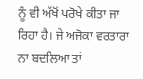ਨੂੰ ਵੀ ਅੱਖੋਂ ਪਰੋਖੇ ਕੀਤਾ ਜਾ ਰਿਹਾ ਹੈ। ਜੇ ਅਜੋਕਾ ਵਰਤਾਰਾ ਨਾ ਬਦਲਿਆ ਤਾਂ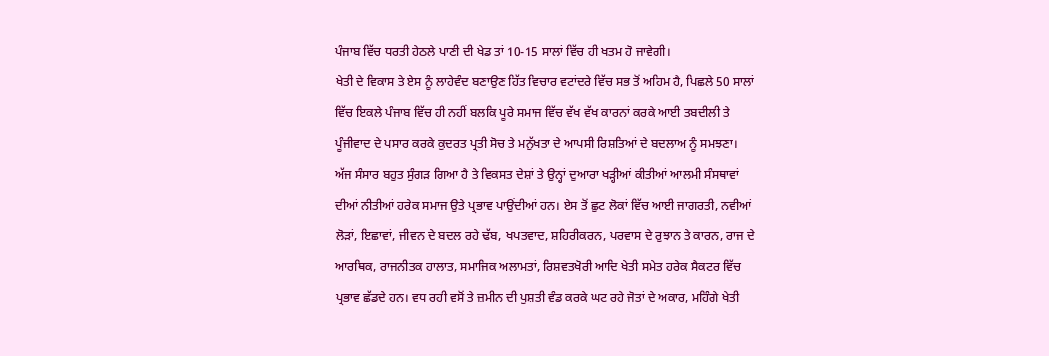ਪੰਜਾਬ ਵਿੱਚ ਧਰਤੀ ਹੇਠਲੇ ਪਾਣੀ ਦੀ ਖੇਡ ਤਾਂ 10-15 ਸਾਲਾਂ ਵਿੱਚ ਹੀ ਖਤਮ ਹੋ ਜਾਵੇਗੀ।
ਖੇਤੀ ਦੇ ਵਿਕਾਸ ਤੇ ਏਸ ਨੂੰ ਲਾਹੇਵੰਦ ਬਣਾਉਣ ਹਿੱਤ ਵਿਚਾਰ ਵਟਾਂਦਰੇ ਵਿੱਚ ਸਭ ਤੋਂ ਅਹਿਮ ਹੈ, ਪਿਛਲੇ 50 ਸਾਲਾਂ ਵਿੱਚ ਇਕਲੇ ਪੰਜਾਬ ਵਿੱਚ ਹੀ ਨਹੀਂ ਬਲਕਿ ਪੂਰੇ ਸਮਾਜ ਵਿੱਚ ਵੱਖ ਵੱਖ ਕਾਰਨਾਂ ਕਰਕੇ ਆਈ ਤਬਦੀਲੀ ਤੇ ਪੂੰਜੀਵਾਦ ਦੇ ਪਸਾਰ ਕਰਕੇ ਕੁਦਰਤ ਪ੍ਰਤੀ ਸੋਚ ਤੇ ਮਨੁੱਖਤਾ ਦੇ ਆਪਸੀ ਰਿਸ਼ਤਿਆਂ ਦੇ ਬਦਲਾਅ ਨੂੰ ਸਮਝਣਾ। ਅੱਜ ਸੰਸਾਰ ਬਹੁਤ ਸੁੰਗੜ ਗਿਆ ਹੈ ਤੇ ਵਿਕਸਤ ਦੇਸ਼ਾਂ ਤੇ ਉਨ੍ਹਾਂ ਦੁਆਰਾ ਖੜ੍ਹੀਆਂ ਕੀਤੀਆਂ ਆਲਮੀ ਸੰਸਥਾਵਾਂ ਦੀਆਂ ਨੀਤੀਆਂ ਹਰੇਕ ਸਮਾਜ ਉਤੇ ਪ੍ਰਭਾਵ ਪਾਉਂਦੀਆਂ ਹਨ। ਏਸ ਤੋਂ ਛੁਟ ਲੋਕਾਂ ਵਿੱਚ ਆਈ ਜਾਗਰਤੀ, ਨਵੀਆਂ ਲੋੜਾਂ, ਇਛਾਵਾਂ, ਜੀਵਨ ਦੇ ਬਦਲ ਰਹੇ ਢੱਬ, ਖਪਤਵਾਦ, ਸ਼ਹਿਰੀਕਰਨ, ਪਰਵਾਸ ਦੇ ਰੁਝਾਨ ਤੇ ਕਾਰਨ, ਰਾਜ ਦੇ ਆਰਥਿਕ, ਰਾਜਨੀਤਕ ਹਾਲਾਤ, ਸਮਾਜਿਕ ਅਲਾਮਤਾਂ, ਰਿਸ਼ਵਤਖੋਰੀ ਆਦਿ ਖੇਤੀ ਸਮੇਤ ਹਰੇਕ ਸੈਕਟਰ ਵਿੱਚ ਪ੍ਰਭਾਵ ਛੱਡਦੇ ਹਨ। ਵਧ ਰਹੀ ਵਸੋਂ ਤੇ ਜ਼ਮੀਨ ਦੀ ਪੁਸ਼ਤੀ ਵੰਡ ਕਰਕੇ ਘਟ ਰਹੇ ਜੋਤਾਂ ਦੇ ਅਕਾਰ, ਮਹਿੰਗੇ ਖੇਤੀ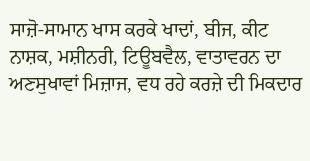ਸਾਜ਼ੋ-ਸਾਮਾਨ ਖਾਸ ਕਰਕੇ ਖਾਦਾਂ, ਬੀਜ, ਕੀਟ ਨਾਸ਼ਕ, ਮਸ਼ੀਨਰੀ, ਟਿਊਬਵੈਲ, ਵਾਤਾਵਰਨ ਦਾ ਅਣਸੁਖਾਵਾਂ ਮਿਜ਼ਾਜ, ਵਧ ਰਹੇ ਕਰਜ਼ੇ ਦੀ ਮਿਕਦਾਰ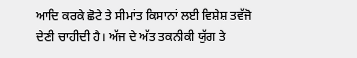ਆਦਿ ਕਰਕੇ ਛੋਟੇ ਤੇ ਸੀਮਾਂਤ ਕਿਸਾਨਾਂ ਲਈ ਵਿਸ਼ੇਸ਼ ਤਵੱਜੋ ਦੇਣੀ ਚਾਹੀਦੀ ਹੈ। ਅੱਜ ਦੇ ਅੱਤ ਤਕਨੀਕੀ ਯੁੱਗ ਤੇ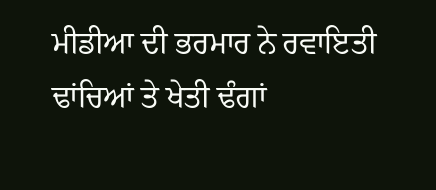ਮੀਡੀਆ ਦੀ ਭਰਮਾਰ ਨੇ ਰਵਾਇਤੀ ਢਾਂਚਿਆਂ ਤੇ ਖੇਤੀ ਢੰਗਾਂ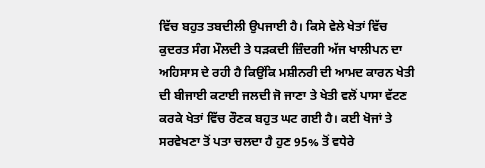ਵਿੱਚ ਬਹੁਤ ਤਬਦੀਲੀ ਉਪਜਾਈ ਹੈ। ਕਿਸੇ ਵੇਲੇ ਖੇਤਾਂ ਵਿੱਚ ਕੁਦਰਤ ਸੰਗ ਮੌਲਦੀ ਤੇ ਧੜਕਦੀ ਜ਼ਿੰਦਗੀ ਅੱਜ ਖਾਲੀਪਨ ਦਾ ਅਹਿਸਾਸ ਦੇ ਰਹੀ ਹੈ ਕਿਉਂਕਿ ਮਸ਼ੀਨਰੀ ਦੀ ਆਮਦ ਕਾਰਨ ਖੇਤੀ ਦੀ ਬੀਜਾਈ ਕਟਾਈ ਜਲਦੀ ਜੋ ਜਾਣਾ ਤੇ ਖੇਤੀ ਵਲੋਂ ਪਾਸਾ ਵੱਟਣ ਕਰਕੇ ਖੇਤਾਂ ਵਿੱਚ ਰੌਣਕ ਬਹੁਤ ਘਟ ਗਈ ਹੈ। ਕਈ ਖੋਜਾਂ ਤੇ ਸਰਵੇਖਣਾ ਤੋਂ ਪਤਾ ਚਲਦਾ ਹੈ ਹੁਣ 95% ਤੋਂ ਵਧੇਰੇ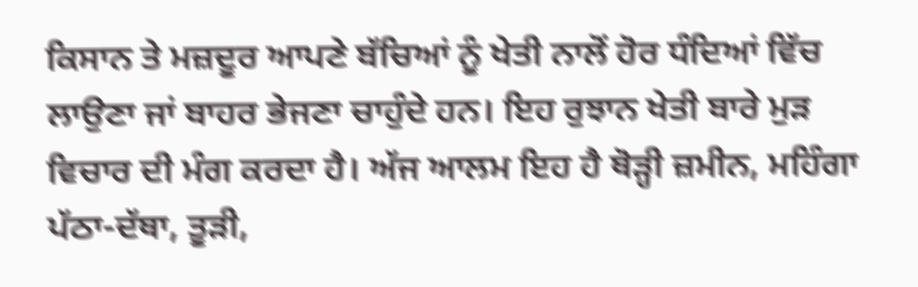ਕਿਸਾਨ ਤੇ ਮਜ਼ਦੂਰ ਆਪਣੇ ਬੱਚਿਆਂ ਨੂੰ ਖੇਤੀ ਨਾਲੋਂ ਹੋਰ ਧੰਦਿਆਂ ਵਿੱਚ ਲਾਉਣਾ ਜਾਂ ਬਾਹਰ ਭੇਜਣਾ ਚਾਹੁੰਦੇ ਹਨ। ਇਹ ਰੁਝਾਨ ਖੇਤੀ ਬਾਰੇ ਮੁੜ ਵਿਚਾਰ ਦੀ ਮੰਗ ਕਰਦਾ ਹੈ। ਅੱਜ ਆਲਮ ਇਹ ਹੈ ਥੋੜ੍ਹੀ ਜ਼ਮੀਨ, ਮਹਿੰਗਾ ਪੱਠਾ-ਦੱਥਾ, ਤੂੜੀ,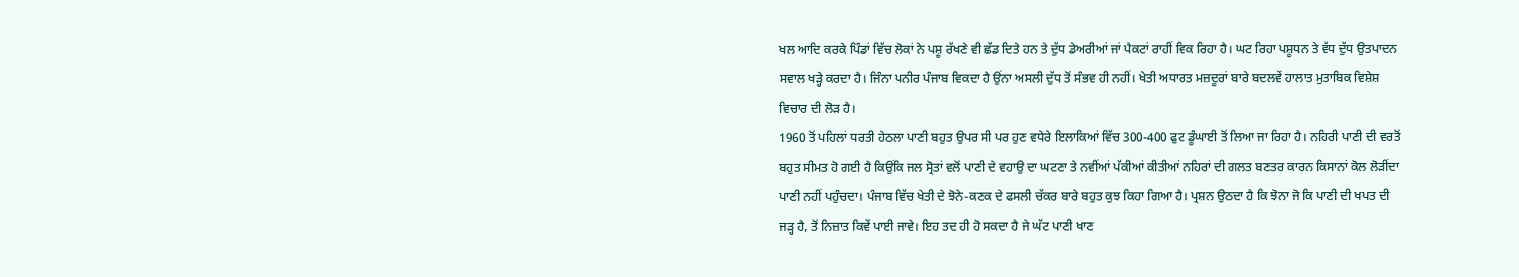ਖਲ ਆਦਿ ਕਰਕੇ ਪਿੰਡਾਂ ਵਿੱਚ ਲੋਕਾਂ ਨੇ ਪਸ਼ੂ ਰੱਖਣੇ ਵੀ ਛੱਡ ਦਿਤੇ ਹਨ ਤੇ ਦੁੱਧ ਡੇਅਰੀਆਂ ਜਾਂ ਪੈਕਟਾਂ ਰਾਹੀਂ ਵਿਕ ਰਿਹਾ ਹੈ। ਘਟ ਰਿਹਾ ਪਸ਼ੂਧਨ ਤੇ ਵੱਧ ਦੁੱਧ ਉਤਪਾਦਨ ਸਵਾਲ ਖੜ੍ਹੇ ਕਰਦਾ ਹੈ। ਜਿੰਨਾ ਪਨੀਰ ਪੰਜਾਬ ਵਿਕਦਾ ਹੈ ਉਂਨਾ ਅਸਲੀ ਦੁੱਧ ਤੋਂ ਸੰਭਵ ਹੀ ਨਹੀਂ। ਖੇਤੀ ਅਧਾਰਤ ਮਜ਼ਦੂਰਾਂ ਬਾਰੇ ਬਦਲਵੇਂ ਹਾਲਾਤ ਮੁਤਾਬਿਕ ਵਿਸ਼ੇਸ਼ ਵਿਚਾਰ ਦੀ ਲੋੜ ਹੈ।
1960 ਤੋਂ ਪਹਿਲਾਂ ਧਰਤੀ ਹੇਠਲਾ ਪਾਣੀ ਬਹੁਤ ਉਪਰ ਸੀ ਪਰ ਹੁਣ ਵਧੇਰੇ ਇਲਾਕਿਆਂ ਵਿੱਚ 300-400 ਫੁਟ ਡੂੰਘਾਈ ਤੋਂ ਲਿਆ ਜਾ ਰਿਹਾ ਹੈ। ਨਹਿਰੀ ਪਾਣੀ ਦੀ ਵਰਤੋਂ ਬਹੁਤ ਸੀਮਤ ਹੋ ਗਈ ਹੈ ਕਿਉਂਕਿ ਜਲ ਸ੍ਰੋਤਾਂ ਵਲੋਂ ਪਾਣੀ ਦੇ ਵਹਾਉ ਦਾ ਘਟਣਾ ਤੇ ਨਵੀਂਆਂ ਪੱਕੀਆਂ ਕੀਤੀਆਂ ਨਹਿਰਾਂ ਦੀ ਗਲਤ ਬਣਤਰ ਕਾਰਨ ਕਿਸਾਨਾਂ ਕੋਲ ਲੋੜੀਂਦਾ ਪਾਣੀ ਨਹੀਂ ਪਹੁੰਚਦਾ। ਪੰਜਾਬ ਵਿੱਚ ਖੇਤੀ ਦੇ ਝੋਨੇ-ਕਣਕ ਦੇ ਫਸਲੀ ਚੱਕਰ ਬਾਰੇ ਬਹੁਤ ਕੁਝ ਕਿਹਾ ਗਿਆ ਹੈ। ਪ੍ਰਸ਼ਨ ਉਠਦਾ ਹੈ ਕਿ ਝੋਨਾ ਜੋ ਕਿ ਪਾਣੀ ਦੀ ਖਪਤ ਦੀ ਜੜ੍ਹ ਹੈ, ਤੋਂ ਨਿਜ਼ਾਤ ਕਿਵੇਂ ਪਾਈ ਜਾਵੇ। ਇਹ ਤਦ ਹੀ ਹੋ ਸਕਦਾ ਹੈ ਜੇ ਘੱਟ ਪਾਣੀ ਖਾਣ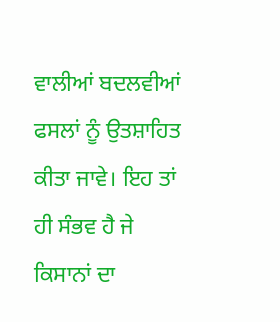ਵਾਲੀਆਂ ਬਦਲਵੀਆਂ ਫਸਲਾਂ ਨੂੰ ਉਤਸ਼ਾਹਿਤ ਕੀਤਾ ਜਾਵੇ। ਇਹ ਤਾਂ ਹੀ ਸੰਭਵ ਹੈ ਜੇ ਕਿਸਾਨਾਂ ਦਾ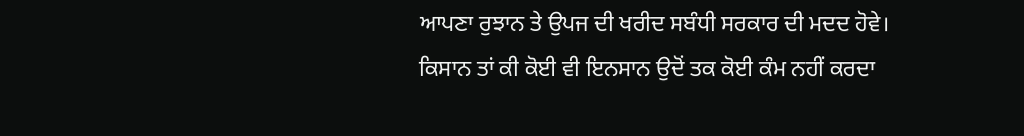ਆਪਣਾ ਰੁਝਾਨ ਤੇ ਉਪਜ ਦੀ ਖਰੀਦ ਸਬੰਧੀ ਸਰਕਾਰ ਦੀ ਮਦਦ ਹੋਵੇ। ਕਿਸਾਨ ਤਾਂ ਕੀ ਕੋਈ ਵੀ ਇਨਸਾਨ ਉਦੋਂ ਤਕ ਕੋਈ ਕੰਮ ਨਹੀਂ ਕਰਦਾ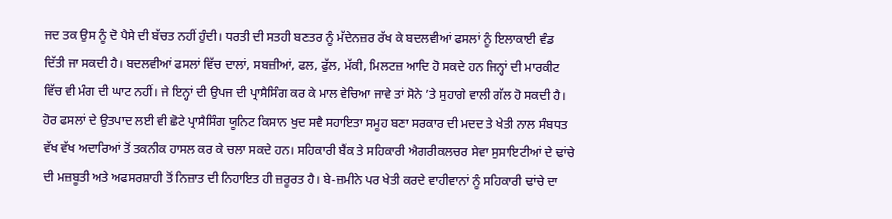ਜਦ ਤਕ ਉਸ ਨੂੰ ਦੋ ਪੈਸੇ ਦੀ ਬੱਚਤ ਨਹੀਂ ਹੁੰਦੀ। ਧਰਤੀ ਦੀ ਸਤਹੀ ਬਣਤਰ ਨੂੰ ਮੱਦੇਨਜ਼ਰ ਰੱਖ ਕੇ ਬਦਲਵੀਆਂ ਫਸਲਾਂ ਨੂੰ ਇਲਾਕਾਈ ਵੰਡ ਦਿੱਤੀ ਜਾ ਸਕਦੀ ਹੈ। ਬਦਲਵੀਆਂ ਫਸਲਾਂ ਵਿੱਚ ਦਾਲਾਂ, ਸਬਜ਼ੀਆਂ, ਫਲ, ਫੁੱਲ, ਮੱਕੀ, ਮਿਲਟਜ਼ ਆਦਿ ਹੋ ਸਕਦੇ ਹਨ ਜਿਨ੍ਹਾਂ ਦੀ ਮਾਰਕੀਟ ਵਿੱਚ ਵੀ ਮੰਗ ਦੀ ਘਾਟ ਨਹੀਂ। ਜੇ ਇਨ੍ਹਾਂ ਦੀ ਉਪਜ ਦੀ ਪ੍ਰਾਸੈਸਿੰਗ ਕਰ ਕੇ ਮਾਲ ਵੇਚਿਆ ਜਾਵੇ ਤਾਂ ਸੋਨੇ ’ਤੇ ਸੁਹਾਗੇ ਵਾਲੀ ਗੱਲ ਹੋ ਸਕਦੀ ਹੈ। ਹੋਰ ਫਸਲਾਂ ਦੇ ਉਤਪਾਦ ਲਈ ਵੀ ਛੋਟੇ ਪ੍ਰਾਸੈਸਿੰਗ ਯੂਨਿਟ ਕਿਸਾਨ ਖੁਦ ਸਵੈ ਸਹਾਇਤਾ ਸਮੂਹ ਬਣਾ ਸਰਕਾਰ ਦੀ ਮਦਦ ਤੇ ਖੇਤੀ ਨਾਲ ਸੰਬਧਤ ਵੱਖ ਵੱਖ ਅਦਾਰਿਆਂ ਤੋਂ ਤਕਨੀਕ ਹਾਸਲ ਕਰ ਕੇ ਚਲਾ ਸਕਦੇ ਹਨ। ਸਹਿਕਾਰੀ ਬੈਂਕ ਤੇ ਸਹਿਕਾਰੀ ਐਗਰੀਕਲਚਰ ਸੇਵਾ ਸੁਸਾਇਟੀਆਂ ਦੇ ਢਾਂਚੇ ਦੀ ਮਜ਼ਬੂਤੀ ਅਤੇ ਅਫਸਰਸ਼ਾਹੀ ਤੋਂ ਨਿਜ਼ਾਤ ਦੀ ਨਿਹਾਇਤ ਹੀ ਜ਼ਰੂਰਤ ਹੈ। ਬੇ-ਜ਼ਮੀਨੇ ਪਰ ਖੇਤੀ ਕਰਦੇ ਵਾਹੀਵਾਨਾਂ ਨੂੰ ਸਹਿਕਾਰੀ ਢਾਂਚੇ ਦਾ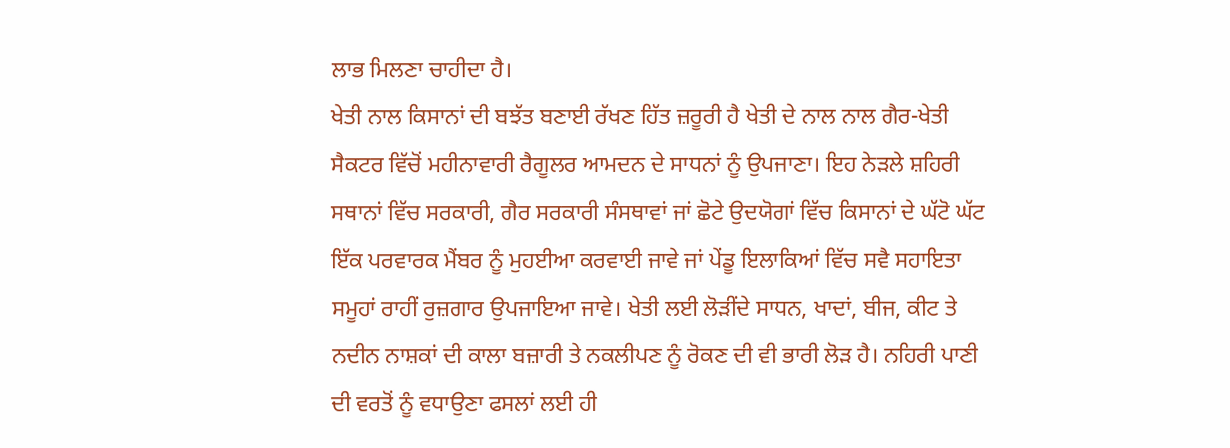ਲਾਭ ਮਿਲਣਾ ਚਾਹੀਦਾ ਹੈ।
ਖੇਤੀ ਨਾਲ ਕਿਸਾਨਾਂ ਦੀ ਬਝੱਤ ਬਣਾਈ ਰੱਖਣ ਹਿੱਤ ਜ਼ਰੂਰੀ ਹੈ ਖੇਤੀ ਦੇ ਨਾਲ ਨਾਲ ਗੈਰ-ਖੇਤੀ ਸੈਕਟਰ ਵਿੱਚੋਂ ਮਹੀਨਾਵਾਰੀ ਰੈਗੂਲਰ ਆਮਦਨ ਦੇ ਸਾਧਨਾਂ ਨੂੰ ਉਪਜਾਣਾ। ਇਹ ਨੇੜਲੇ ਸ਼ਹਿਰੀ ਸਥਾਨਾਂ ਵਿੱਚ ਸਰਕਾਰੀ, ਗੈਰ ਸਰਕਾਰੀ ਸੰਸਥਾਵਾਂ ਜਾਂ ਛੋਟੇ ਉਦਯੋਗਾਂ ਵਿੱਚ ਕਿਸਾਨਾਂ ਦੇ ਘੱਟੋ ਘੱਟ ਇੱਕ ਪਰਵਾਰਕ ਮੈਂਬਰ ਨੂੰ ਮੁਹਈਆ ਕਰਵਾਈ ਜਾਵੇ ਜਾਂ ਪੇਂਡੂ ਇਲਾਕਿਆਂ ਵਿੱਚ ਸਵੈ ਸਹਾਇਤਾ ਸਮੂਹਾਂ ਰਾਹੀਂ ਰੁਜ਼ਗਾਰ ਉਪਜਾਇਆ ਜਾਵੇ। ਖੇਤੀ ਲਈ ਲੋੜੀਂਦੇ ਸਾਧਨ, ਖਾਦਾਂ, ਬੀਜ, ਕੀਟ ਤੇ ਨਦੀਨ ਨਾਸ਼ਕਾਂ ਦੀ ਕਾਲਾ ਬਜ਼ਾਰੀ ਤੇ ਨਕਲੀਪਣ ਨੂੰ ਰੋਕਣ ਦੀ ਵੀ ਭਾਰੀ ਲੋੜ ਹੈ। ਨਹਿਰੀ ਪਾਣੀ ਦੀ ਵਰਤੋਂ ਨੂੰ ਵਧਾਉਣਾ ਫਸਲਾਂ ਲਈ ਹੀ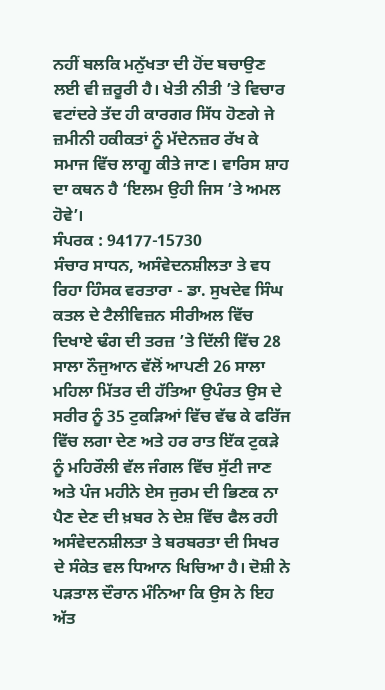ਨਹੀਂ ਬਲਕਿ ਮਨੁੱਖਤਾ ਦੀ ਹੋਂਦ ਬਚਾਉਣ ਲਈ ਵੀ ਜ਼ਰੂਰੀ ਹੈ। ਖੇਤੀ ਨੀਤੀ ’ਤੇ ਵਿਚਾਰ ਵਟਾਂਦਰੇ ਤੱਦ ਹੀ ਕਾਰਗਰ ਸਿੱਧ ਹੋਣਗੇ ਜੇ ਜ਼ਮੀਨੀ ਹਕੀਕਤਾਂ ਨੂੰ ਮੱਦੇਨਜ਼ਰ ਰੱਖ ਕੇ ਸਮਾਜ ਵਿੱਚ ਲਾਗੂ ਕੀਤੇ ਜਾਣ। ਵਾਰਿਸ ਸ਼ਾਹ ਦਾ ਕਥਨ ਹੈ ‘ਇਲਮ ਉਹੀ ਜਿਸ ’ਤੇ ਅਮਲ ਹੋਵੇ’।
ਸੰਪਰਕ : 94177-15730
ਸੰਚਾਰ ਸਾਧਨ, ਅਸੰਵੇਦਨਸ਼ੀਲਤਾ ਤੇ ਵਧ ਰਿਹਾ ਹਿੰਸਕ ਵਰਤਾਰਾ - ਡਾ. ਸੁਖਦੇਵ ਸਿੰਘ
ਕਤਲ ਦੇ ਟੈਲੀਵਿਜ਼ਨ ਸੀਰੀਅਲ ਵਿੱਚ ਦਿਖਾਏ ਢੰਗ ਦੀ ਤਰਜ਼ ’ਤੇ ਦਿੱਲੀ ਵਿੱਚ 28 ਸਾਲਾ ਨੌਜੁਆਨ ਵੱਲੋਂ ਆਪਣੀ 26 ਸਾਲਾ ਮਹਿਲਾ ਮਿੱਤਰ ਦੀ ਹੱਤਿਆ ਉਪੰਰਤ ਉਸ ਦੇ ਸਰੀਰ ਨੂੰ 35 ਟੁਕੜਿਆਂ ਵਿੱਚ ਵੱਢ ਕੇ ਫਰਿੱਜ ਵਿੱਚ ਲਗਾ ਦੇਣ ਅਤੇ ਹਰ ਰਾਤ ਇੱਕ ਟੁਕੜੇ ਨੂੰ ਮਹਿਰੌਲੀ ਵੱਲ ਜੰਗਲ ਵਿੱਚ ਸੁੱਟੀ ਜਾਣ ਅਤੇ ਪੰਜ ਮਹੀਨੇ ਏਸ ਜੁਰਮ ਦੀ ਭਿਣਕ ਨਾ ਪੈਣ ਦੇਣ ਦੀ ਖ਼ਬਰ ਨੇ ਦੇਸ਼ ਵਿੱਚ ਫੈਲ ਰਹੀ ਅਸੰਵੇਦਨਸ਼ੀਲਤਾ ਤੇ ਬਰਬਰਤਾ ਦੀ ਸਿਖਰ ਦੇ ਸੰਕੇਤ ਵਲ ਧਿਆਨ ਖਿਚਿਆ ਹੈ। ਦੋਸ਼ੀ ਨੇ ਪੜਤਾਲ ਦੌਰਾਨ ਮੰਨਿਆ ਕਿ ਉਸ ਨੇ ਇਹ ਅੱਤ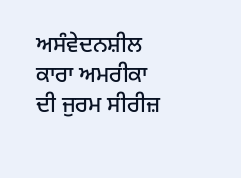ਅਸੰਵੇਦਨਸ਼ੀਲ ਕਾਰਾ ਅਮਰੀਕਾ ਦੀ ਜੁਰਮ ਸੀਰੀਜ਼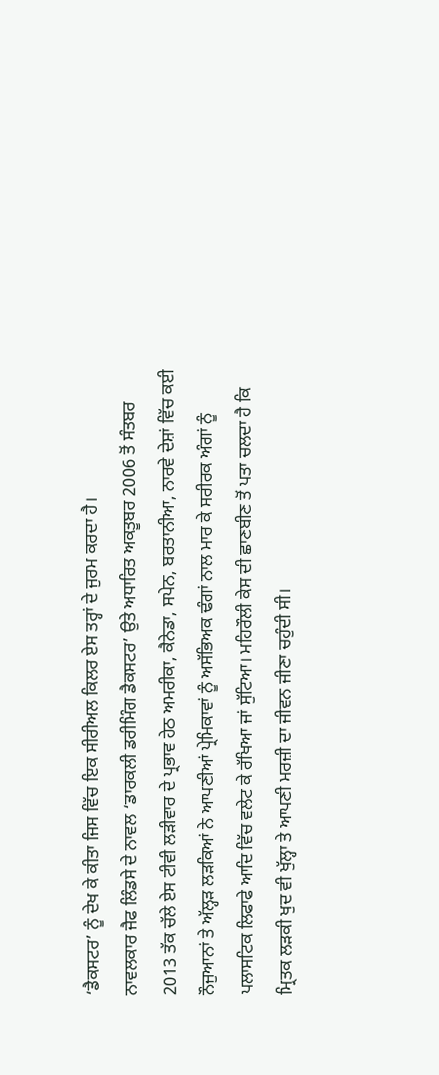‘ਡੈਕਸਟਰ’ ਨੂੰ ਦੇਖ ਕੇ ਕੀਤਾ ਜਿਸ ਵਿੱਚ ਇਕ ਸੀਰੀਅਲ ਕਿਲਰ ਏਸ ਤਰ੍ਹਾਂ ਦੇ ਜੁਰਮ ਕਰਦਾ ਹੈ।
ਨਾਵਲਕਾਰ ਜੈਫ ਲਿੰਡਸੇ ਦੇ ਨਾਵਲ ‘ਡਾਰਕਲੀ ਡਰੀਮਿੰਗ ਡੈਕਸਟਰ’ ਉਤੇ ਅਧਾਰਿਤ ਅਕਤੂਬਰ 2006 ਤੋਂ ਸੰਤਬਰ 2013 ਤੱਕ ਚੱਲੇ ਏਸ ਟੀਵੀ ਲੜੀਵਾਰ ਦੇ ਪ੍ਰਭਾਵ ਹੇਠ ਅਮਰੀਕਾ, ਕੈਨੇਡਾ, ਸਪੇਨ, ਬਰਤਾਨੀਆ, ਨਾਰਵੇ ਦੇਸ਼ਾਂ ਵਿੱਚ ਕਈ ਨੌਜੁਆਨਾਂ ਤੇ ਅੱਲ੍ਹੜ ਲੜਕਿਆਂ ਨੇ ਆਪਣੀਆਂ ਪ੍ਰੇਮਿਕਾਵਾਂ ਨੂੰ ਅਸੱਭਿਅਕ ਢੰਗਾਂ ਨਾਲ ਮਾਰ ਕੇ ਸਰੀਰਕ ਅੰਗਾਂ ਨੂੰ ਪਲਾਸਟਿਕ ਲਿਫਾਫੇ ਆਦਿ ਵਿੱਚ ਵਲੇਟ ਕੇ ਰੱਖਿਆ ਜਾਂ ਸੁੱਟਿਆ। ਮਹਿਰੌਲੀ ਕੇਸ ਦੀ ਛਾਣਬੀਣ ਤੋਂ ਪਤਾ ਚਲਦਾ ਹੈ ਕਿ ਮ੍ਰਿਤਕ ਲੜਕੀ ਖੁਦ ਵੀ ਖੁੱਲ੍ਹਾ ਤੇ ਆਪਣੀ ਮਰਜ਼ੀ ਦਾ ਜੀਵਨ ਜੀਣਾ ਚਹੁੰਦੀ ਸੀ।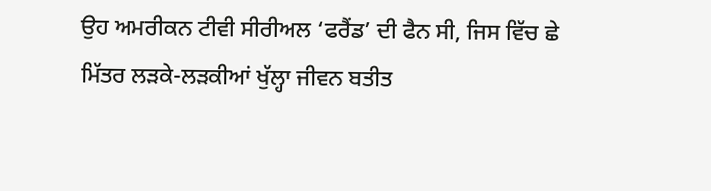ਉਹ ਅਮਰੀਕਨ ਟੀਵੀ ਸੀਰੀਅਲ ‘ਫਰੈਂਡ’ ਦੀ ਫੈਨ ਸੀ, ਜਿਸ ਵਿੱਚ ਛੇ ਮਿੱਤਰ ਲੜਕੇ-ਲੜਕੀਆਂ ਖੁੱਲ੍ਹਾ ਜੀਵਨ ਬਤੀਤ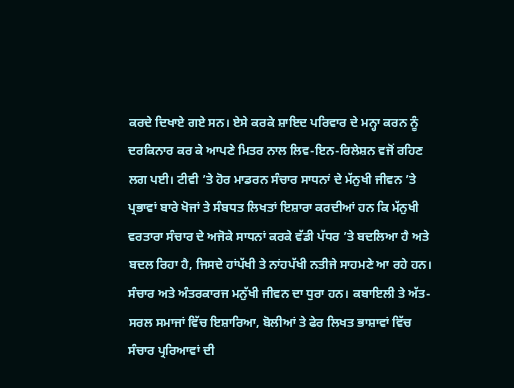ਕਰਦੇ ਦਿਖਾਏ ਗਏ ਸਨ। ਏਸੇ ਕਰਕੇ ਸ਼ਾਇਦ ਪਰਿਵਾਰ ਦੇ ਮਨ੍ਹਾ ਕਰਨ ਨੂੰ ਦਰਕਿਨਾਰ ਕਰ ਕੇ ਆਪਣੇ ਮਿਤਰ ਨਾਲ ਲਿਵ-ਇਨ-ਰਿਲੇਸ਼ਨ ਵਜੋਂ ਰਹਿਣ ਲਗ ਪਈ। ਟੀਵੀ ’ਤੇ ਹੋਰ ਮਾਡਰਨ ਸੰਚਾਰ ਸਾਧਨਾਂ ਦੇ ਮੱਨੁਖੀ ਜੀਵਨ ’ਤੇ ਪ੍ਰਭਾਵਾਂ ਬਾਰੇ ਖੋਜਾਂ ਤੇ ਸੰਬਧਤ ਲਿਖਤਾਂ ਇਸ਼ਾਰਾ ਕਰਦੀਆਂ ਹਨ ਕਿ ਮੱਨੁਖੀ ਵਰਤਾਰਾ ਸੰਚਾਰ ਦੇ ਅਜੋਕੇ ਸਾਧਨਾਂ ਕਰਕੇ ਵੱਡੀ ਪੱਧਰ ’ਤੇ ਬਦਲਿਆ ਹੈ ਅਤੇ ਬਦਲ ਰਿਹਾ ਹੈ, ਜਿਸਦੇ ਹਾਂਪੱਖੀ ਤੇ ਨਾਂਹਪੱਖੀ ਨਤੀਜੇ ਸਾਹਮਣੇ ਆ ਰਹੇ ਹਨ।
ਸੰਚਾਰ ਅਤੇ ਅੰਤਰਕਾਰਜ ਮਨੁੱਖੀ ਜੀਵਨ ਦਾ ਧੁਰਾ ਹਨ। ਕਬਾਇਲੀ ਤੇ ਅੱਤ-ਸਰਲ ਸਮਾਜਾਂ ਵਿੱਚ ਇਸ਼ਾਰਿਆ, ਬੋਲੀਆਂ ਤੇ ਫੇਰ ਲਿਖਤ ਭਾਸ਼ਾਵਾਂ ਵਿੱਚ ਸੰਚਾਰ ਪ੍ਰਰਿਆਵਾਂ ਦੀ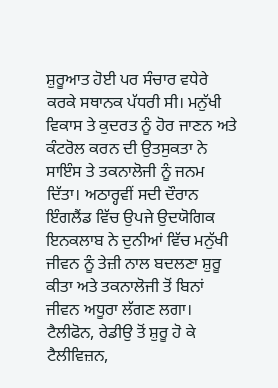ਸ਼ੁਰੂਆਤ ਹੋਈ ਪਰ ਸੰਚਾਰ ਵਧੇਰੇ ਕਰਕੇ ਸਥਾਨਕ ਪੱਧਰੀ ਸੀ। ਮਨੁੱਖੀ ਵਿਕਾਸ ਤੇ ਕੁਦਰਤ ਨੂੰ ਹੋਰ ਜਾਣਨ ਅਤੇ ਕੰਟਰੋਲ ਕਰਨ ਦੀ ਉਤਸੁਕਤਾ ਨੇ ਸਾਇੰਸ ਤੇ ਤਕਨਾਲੋਜੀ ਨੂੰ ਜਨਮ ਦਿੱਤਾ। ਅਠਾਰ੍ਹਵੀਂ ਸਦੀ ਦੌਰਾਨ ਇੰਗਲੈਂਡ ਵਿੱਚ ਉਪਜੇ ਉਦਯੋਗਿਕ ਇਨਕਲਾਬ ਨੇ ਦੁਨੀਆਂ ਵਿੱਚ ਮਨੁੱਖੀ ਜੀਵਨ ਨੂੰ ਤੇਜ਼ੀ ਨਾਲ ਬਦਲਣਾ ਸ਼ੁਰੂ ਕੀਤਾ ਅਤੇ ਤਕਨਾਲੋਜੀ ਤੋਂ ਬਿਨਾਂ ਜੀਵਨ ਅਧੂਰਾ ਲੱਗਣ ਲਗਾ। ਟੈਲੀਫੋਨ, ਰੇਡੀਉ ਤੋਂ ਸ਼ੁਰੂ ਹੋ ਕੇ ਟੈਲੀਵਿਜ਼ਨ,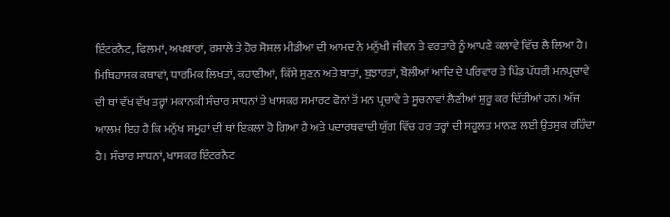ਇੰਟਰਨੈਟ, ਫਿਲਮਾਂ, ਅਖਬਾਰਾਂ, ਰਸਾਲੇ ਤੇ ਹੋਰ ਸੋਸ਼ਲ ਮੀਡੀਆ ਦੀ ਆਮਦ ਨੇ ਮਨੁੱਖੀ ਜੀਵਨ ਤੇ ਵਰਤਾਰੇ ਨੂੰ ਆਪਣੇ ਕਲਾਵੇ ਵਿੱਚ ਲੈ ਲਿਆ ਹੈ। ਮਿਥਿਹਾਸਕ ਕਥਾਵਾਂ, ਧਾਰਮਿਕ ਲਿਖਤਾਂ, ਕਹਾਣੀਆਂ, ਕਿੱਸੇ ਸੁਣਨ ਅਤੇ ਬਾਤਾਂ, ਬੁਝਾਰਤਾਂ, ਬੋਲੀਆਂ ਆਦਿ ਦੇ ਪਰਿਵਾਰ ਤੇ ਪਿੰਡ ਪੱਧਰੀ ਮਨਪ੍ਰਚਾਵੇ ਦੀ ਥਾਂ ਵੱਖ ਵੱਖ ਤਰ੍ਹਾਂ ਮਕਾਨਕੀ ਸੰਚਾਰ ਸਾਧਨਾਂ ਤੇ ਖਾਸਕਰ ਸਮਾਰਟ ਫੋਨਾਂ ਤੋਂ ਮਨ ਪ੍ਰਚਾਵੇ ਤੇ ਸੂਚਨਾਵਾਂ ਲੈਣੀਆਂ ਸ਼ੁਰੂ ਕਰ ਦਿੱਤੀਆਂ ਹਨ। ਅੱਜ ਆਲਮ ਇਹ ਹੈ ਕਿ ਮਨੁੱਖ ਸਮੂਹਾਂ ਦੀ ਥਾਂ ਇਕਲਾ ਹੋ ਗਿਆ ਹੈ ਅਤੇ ਪਦਾਰਥਵਾਦੀ ਯੁੱਗ ਵਿੱਚ ਹਰ ਤਰ੍ਹਾਂ ਦੀ ਸਹੂਲਤ ਮਾਨਣ ਲਈ ਉਤਸੁਕ ਰਹਿੰਦਾ ਹੈ। ਸੰਚਾਰ ਸਾਧਨਾਂ, ਖਾਸਕਰ ਇੰਟਰਨੈਟ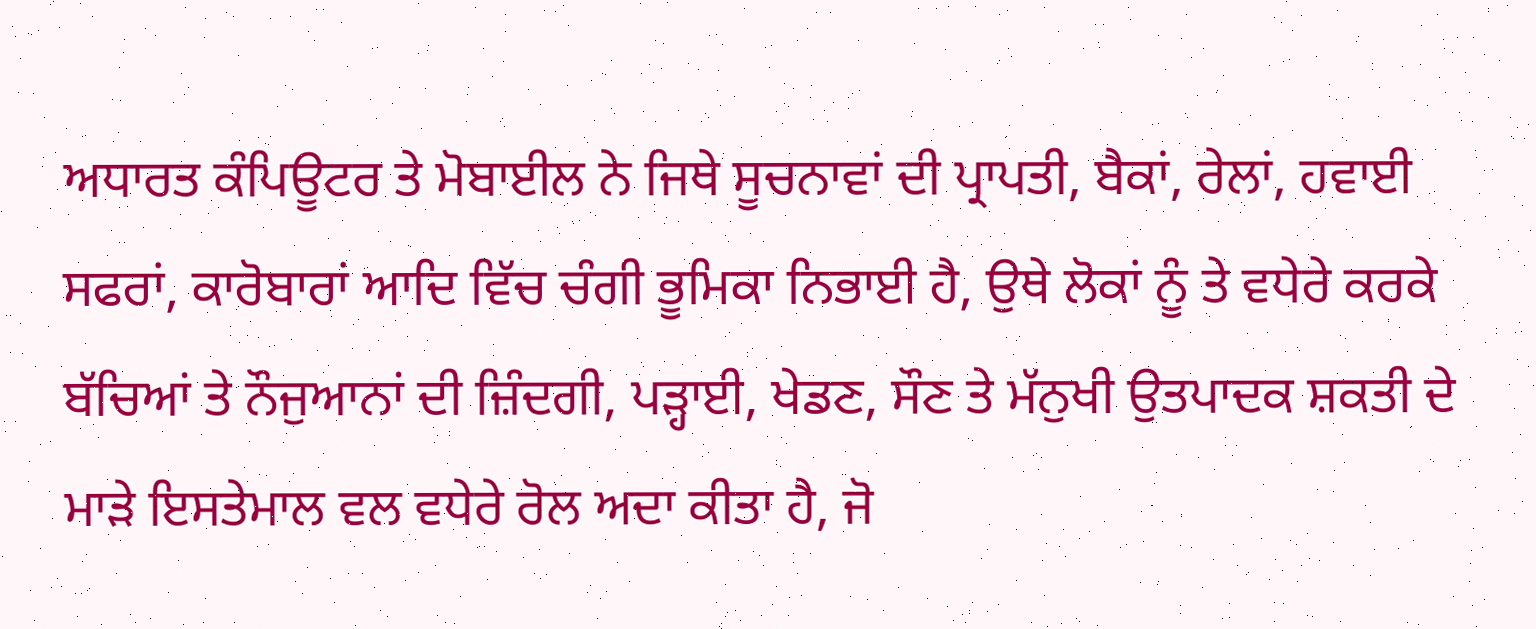ਅਧਾਰਤ ਕੰਪਿਊਟਰ ਤੇ ਮੋਬਾਈਲ ਨੇ ਜਿਥੇ ਸੂਚਨਾਵਾਂ ਦੀ ਪ੍ਰਾਪਤੀ, ਬੈਕਾਂ, ਰੇਲਾਂ, ਹਵਾਈ ਸਫਰਾਂ, ਕਾਰੋਬਾਰਾਂ ਆਦਿ ਵਿੱਚ ਚੰਗੀ ਭੂਮਿਕਾ ਨਿਭਾਈ ਹੈ, ਉਥੇ ਲੋਕਾਂ ਨੂੰ ਤੇ ਵਧੇਰੇ ਕਰਕੇ ਬੱਚਿਆਂ ਤੇ ਨੌਜੁਆਨਾਂ ਦੀ ਜ਼ਿੰਦਗੀ, ਪੜ੍ਹਾਈ, ਖੇਡਣ, ਸੌਣ ਤੇ ਮੱਨੁਖੀ ਉਤਪਾਦਕ ਸ਼ਕਤੀ ਦੇ ਮਾੜੇ ਇਸਤੇਮਾਲ ਵਲ ਵਧੇਰੇ ਰੋਲ ਅਦਾ ਕੀਤਾ ਹੈ, ਜੋ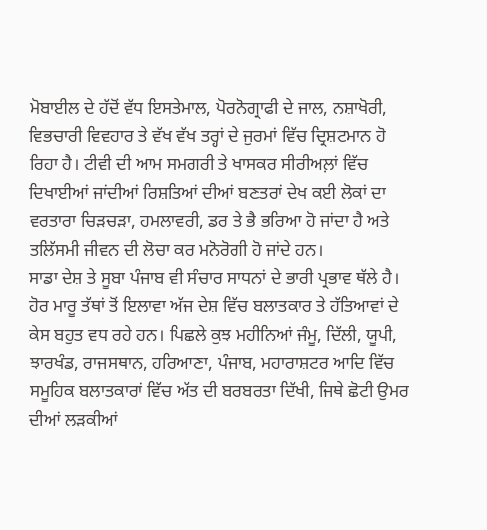ਮੋਬਾਈਲ ਦੇ ਹੱਦੋਂ ਵੱਧ ਇਸਤੇਮਾਲ, ਪੋਰਨੋਗ੍ਰਾਫੀ ਦੇ ਜਾਲ, ਨਸ਼ਾਖੋਰੀ, ਵਿਭਚਾਰੀ ਵਿਵਹਾਰ ਤੇ ਵੱਖ ਵੱਖ ਤਰ੍ਹਾਂ ਦੇ ਜੁਰਮਾਂ ਵਿੱਚ ਦ੍ਰਿਸ਼ਟਮਾਨ ਹੋ ਰਿਹਾ ਹੈ। ਟੀਵੀ ਦੀ ਆਮ ਸਮਗਰੀ ਤੇ ਖਾਸਕਰ ਸੀਰੀਅਲ਼ਾਂ ਵਿੱਚ ਦਿਖਾਈਆਂ ਜਾਂਦੀਆਂ ਰਿਸ਼ਤਿਆਂ ਦੀਆਂ ਬਣਤਰਾਂ ਦੇਖ ਕਈ ਲੋਕਾਂ ਦਾ ਵਰਤਾਰਾ ਚਿੜਚੜਾ, ਹਮਲਾਵਰੀ, ਡਰ ਤੇ ਭੈ ਭਰਿਆ ਹੋ ਜਾਂਦਾ ਹੈ ਅਤੇ ਤਲਿੱਸਮੀ ਜੀਵਨ ਦੀ ਲੋਚਾ ਕਰ ਮਨੋਰੋਗੀ ਹੋ ਜਾਂਦੇ ਹਨ।
ਸਾਡਾ ਦੇਸ਼ ਤੇ ਸੂਬਾ ਪੰਜਾਬ ਵੀ ਸੰਚਾਰ ਸਾਧਨਾਂ ਦੇ ਭਾਰੀ ਪ੍ਰਭਾਵ ਥੱਲੇ ਹੈ। ਹੋਰ ਮਾਰੂ ਤੱਥਾਂ ਤੋਂ ਇਲਾਵਾ ਅੱਜ ਦੇਸ਼ ਵਿੱਚ ਬਲਾਤਕਾਰ ਤੇ ਹੱਤਿਆਵਾਂ ਦੇ ਕੇਸ ਬਹੁਤ ਵਧ ਰਹੇ ਹਨ। ਪਿਛਲੇ ਕੁਝ ਮਹੀਨਿਆਂ ਜੰਮੂ, ਦਿੱਲੀ, ਯੂਪੀ, ਝਾਰਖੰਡ, ਰਾਜਸਥਾਨ, ਹਰਿਆਣਾ, ਪੰਜਾਬ, ਮਹਾਰਾਸ਼ਟਰ ਆਦਿ ਵਿੱਚ ਸਮੂਹਿਕ ਬਲਾਤਕਾਰਾਂ ਵਿੱਚ ਅੱਤ ਦੀ ਬਰਬਰਤਾ ਦਿੱਖੀ, ਜਿਥੇ ਛੋਟੀ ਉਮਰ ਦੀਆਂ ਲੜਕੀਆਂ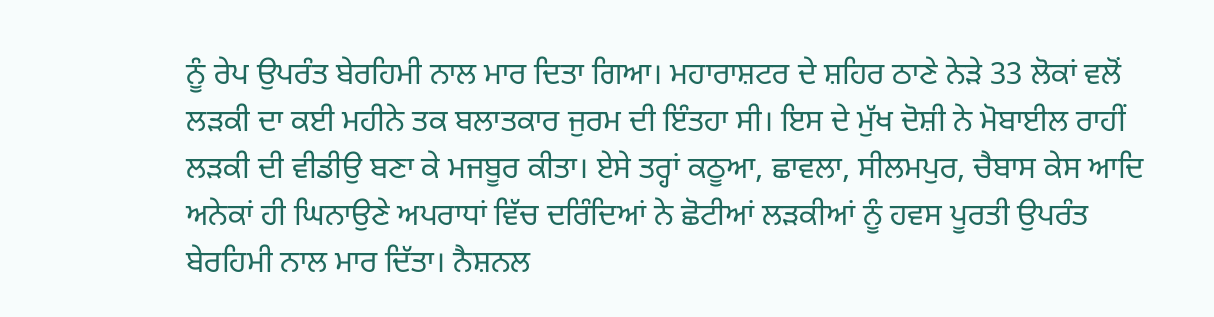ਨੂੰ ਰੇਪ ਉਪਰੰਤ ਬੇਰਹਿਮੀ ਨਾਲ ਮਾਰ ਦਿਤਾ ਗਿਆ। ਮਹਾਰਾਸ਼ਟਰ ਦੇ ਸ਼ਹਿਰ ਠਾਣੇ ਨੇੜੇ 33 ਲੋਕਾਂ ਵਲੋਂ ਲੜਕੀ ਦਾ ਕਈ ਮਹੀਨੇ ਤਕ ਬਲਾਤਕਾਰ ਜੁਰਮ ਦੀ ਇੰਤਹਾ ਸੀ। ਇਸ ਦੇ ਮੁੱਖ ਦੋਸ਼ੀ ਨੇ ਮੋਬਾਈਲ ਰਾਹੀਂ ਲੜਕੀ ਦੀ ਵੀਡੀਉ ਬਣਾ ਕੇ ਮਜਬੂਰ ਕੀਤਾ। ਏਸੇ ਤਰ੍ਹਾਂ ਕਠੂਆ, ਛਾਵਲਾ, ਸੀਲਮਪੁਰ, ਚੈਬਾਸ ਕੇਸ ਆਦਿ ਅਨੇਕਾਂ ਹੀ ਘਿਨਾਉਣੇ ਅਪਰਾਧਾਂ ਵਿੱਚ ਦਰਿੰਦਿਆਂ ਨੇ ਛੋਟੀਆਂ ਲੜਕੀਆਂ ਨੂੰ ਹਵਸ ਪੂਰਤੀ ਉਪਰੰਤ ਬੇਰਹਿਮੀ ਨਾਲ ਮਾਰ ਦਿੱਤਾ। ਨੈਸ਼ਨਲ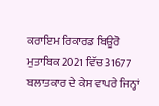ਕਰਾਇਮ ਰਿਕਾਰਡ ਬਿਊਰੋ ਮੁਤਾਬਿਕ 2021 ਵਿੱਚ 31677 ਬਲਾਤਕਾਰ ਦੇ ਕੇਸ ਵਾਪਰੇ ਜਿਨ੍ਹਾਂ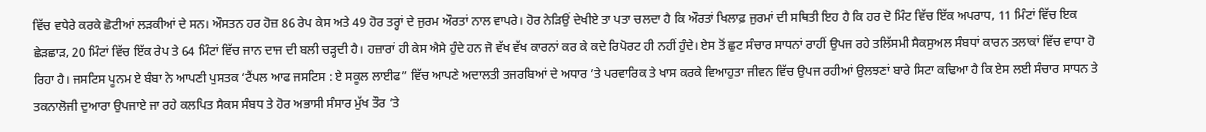ਵਿੱਚ ਵਧੇਰੇ ਕਰਕੇ ਛੋਟੀਆਂ ਲੜਕੀਆਂ ਦੇ ਸਨ। ਔਸਤਨ ਹਰ ਹੋਜ਼ 86 ਰੇਪ ਕੇਸ ਅਤੇ 49 ਹੋਰ ਤਰ੍ਹਾਂ ਦੇ ਜੁਰਮ ਔਰਤਾਂ ਨਾਲ ਵਾਪਰੇ। ਹੋਰ ਨੇੜਿਉਂ ਦੇਖੀਏ ਤਾ ਪਤਾ ਚਲਦਾ ਹੈ ਕਿ ਔਰਤਾਂ ਖਿਲਾਫ਼ ਜੁਰਮਾਂ ਦੀ ਸਥਿਤੀ ਇਹ ਹੈ ਕਿ ਹਰ ਦੋ ਮਿੰਟ ਵਿੱਚ ਇੱਕ ਅਪਰਾਧ, 11 ਮਿੰਟਾਂ ਵਿੱਚ ਇਕ ਛੇੜਛਾੜ, 20 ਮਿੰਟਾਂ ਵਿੱਚ ਇੱਕ ਰੇਪ ਤੇ 64 ਮਿੰਟਾਂ ਵਿੱਚ ਜਾਨ ਦਾਜ ਦੀ ਬਲੀ ਚੜ੍ਹਦੀ ਹੈ। ਹਜ਼ਾਰਾਂ ਹੀ ਕੇਸ ਐਸੇ ਹੁੰਦੇ ਹਨ ਜੋ ਵੱਖ ਵੱਖ ਕਾਰਨਾਂ ਕਰ ਕੇ ਕਦੇ ਰਿਪੋਰਟ ਹੀ ਨਹੀਂ ਹੁੰਦੇ। ਏਸ ਤੋਂ ਛੁਟ ਸੰਚਾਰ ਸਾਧਨਾਂ ਰਾਹੀਂ ਉਪਜ ਰਹੇ ਤਲਿੱਸਮੀ ਸੈਕਸੁਅਲ ਸੰਬਧਾਂ ਕਾਰਨ ਤਲਾਕਾਂ ਵਿੱਚ ਵਾਧਾ ਹੋ ਰਿਹਾ ਹੈ। ਜਸਟਿਸ ਪੂਨਮ ਏ ਬੰਬਾ ਨੇ ਆਪਣੀ ਪੁਸਤਕ ‘ਟੈਂਪਲ ਆਫ ਜਸਟਿਸ : ਏ ਸਕੂਲ ਲਾਈਫ” ਵਿੱਚ ਆਪਣੇ ਅਦਾਲਤੀ ਤਜਰਬਿਆਂ ਦੇ ਅਧਾਰ ’ਤੇ ਪਰਵਾਰਿਕ ਤੇ ਖਾਸ ਕਰਕੇ ਵਿਆਹੁਤਾ ਜੀਵਨ ਵਿੱਚ ਉਪਜ ਰਹੀਆਂ ਉਲਝਣਾਂ ਬਾਰੇ ਸਿਟਾ ਕਢਿਆ ਹੈ ਕਿ ਏਸ ਲਈ ਸੰਚਾਰ ਸਾਧਨ ਤੇ ਤਕਨਾਲੋਜੀ ਦੁਆਰਾ ਉਪਜਾਏ ਜਾ ਰਹੇ ਕਲਪਿਤ ਸੈਕਸ ਸੰਬਧ ਤੇ ਹੋਰ ਅਭਾਸੀ ਸੰਸਾਰ ਮੁੱਖ ਤੌਰ ’ਤੇ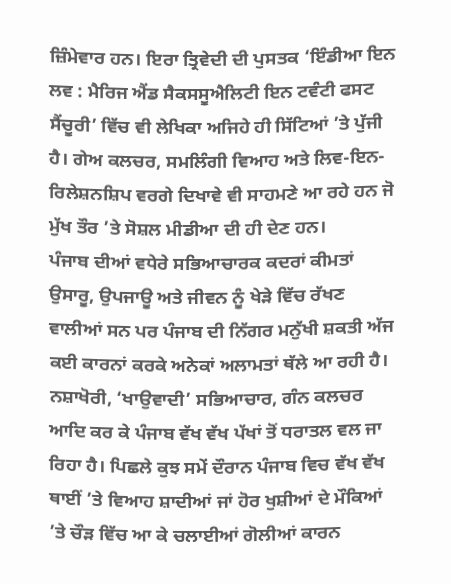ਜ਼ਿੰਮੇਵਾਰ ਹਨ। ਇਰਾ ਤ੍ਰਿਵੇਦੀ ਦੀ ਪੁਸਤਕ ‘ਇੰਡੀਆ ਇਨ ਲਵ : ਮੈਰਿਜ ਐਂਡ ਸੈਕਸਸੂਐਲਿਟੀ ਇਨ ਟਵੰਟੀ ਫਸਟ ਸੈਂਚੂਰੀ’ ਵਿੱਚ ਵੀ ਲੇਖਿਕਾ ਅਜਿਹੇ ਹੀ ਸਿੱਟਿਆਂ ’ਤੇ ਪੁੱਜੀ ਹੈ। ਗੇਅ ਕਲਚਰ, ਸਮਲਿੰਗੀ ਵਿਆਹ ਅਤੇ ਲਿਵ-ਇਨ-ਰਿਲੇਸ਼ਨਸ਼ਿਪ ਵਰਗੇ ਦਿਖਾਵੇ ਵੀ ਸਾਹਮਣੇ ਆ ਰਹੇ ਹਨ ਜੋ ਮੁੱਖ ਤੌਰ ’ਤੇ ਸੋਸ਼ਲ ਮੀਡੀਆ ਦੀ ਹੀ ਦੇਣ ਹਨ।
ਪੰਜਾਬ ਦੀਆਂ ਵਧੇਰੇ ਸਭਿਆਚਾਰਕ ਕਦਰਾਂ ਕੀਮਤਾਂ ਉਸਾਰੂ, ਉਪਜਾਊ ਅਤੇ ਜੀਵਨ ਨੂੰ ਖੇੜੇ ਵਿੱਚ ਰੱਖਣ ਵਾਲੀਆਂ ਸਨ ਪਰ ਪੰਜਾਬ ਦੀ ਨਿੱਗਰ ਮਨੁੱਖੀ ਸ਼ਕਤੀ ਅੱਜ ਕਈ ਕਾਰਨਾਂ ਕਰਕੇ ਅਨੇਕਾਂ ਅਲਾਮਤਾਂ ਥੱਲੇ ਆ ਰਹੀ ਹੈ। ਨਸ਼ਾਖੋਰੀ, ‘ਖਾਉਵਾਦੀ’ ਸਭਿਆਚਾਰ, ਗੰਨ ਕਲਚਰ ਆਦਿ ਕਰ ਕੇ ਪੰਜਾਬ ਵੱਖ ਵੱਖ ਪੱਖਾਂ ਤੋਂ ਧਰਾਤਲ ਵਲ ਜਾ ਰਿਹਾ ਹੈ। ਪਿਛਲੇ ਕੁਝ ਸਮੇਂ ਦੌਰਾਨ ਪੰਜਾਬ ਵਿਚ ਵੱਖ ਵੱਖ ਥਾਈਂ ’ਤੇ ਵਿਆਹ ਸ਼ਾਦੀਆਂ ਜਾਂ ਹੋਰ ਖੁਸ਼ੀਆਂ ਦੇ ਮੌਕਿਆਂ ’ਤੇ ਚੌੜ ਵਿੱਚ ਆ ਕੇ ਚਲਾਈਆਂ ਗੋਲੀਆਂ ਕਾਰਨ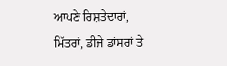ਆਪਣੇ ਰਿਸ਼ਤੇਦਾਰਾਂ, ਮਿੱਤਰਾਂ, ਡੀਜੇ ਡਾਂਸਰਾਂ ਤੇ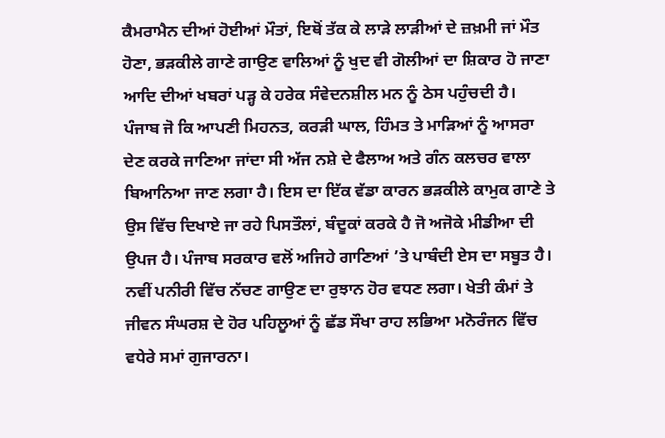ਕੈਮਰਾਮੈਨ ਦੀਆਂ ਹੋਈਆਂ ਮੌਤਾਂ, ਇਥੋਂ ਤੱਕ ਕੇ ਲਾੜੇ ਲਾੜੀਆਂ ਦੇ ਜ਼ਖ਼ਮੀ ਜਾਂ ਮੌਤ ਹੋਣਾ, ਭੜਕੀਲੇ ਗਾਣੇ ਗਾਉਣ ਵਾਲਿਆਂ ਨੂੰ ਖੁਦ ਵੀ ਗੋਲੀਆਂ ਦਾ ਸ਼ਿਕਾਰ ਹੋ ਜਾਣਾ ਆਦਿ ਦੀਆਂ ਖਬਰਾਂ ਪੜ੍ਹ ਕੇ ਹਰੇਕ ਸੰਵੇਦਨਸ਼ੀਲ ਮਨ ਨੂੰ ਠੇਸ ਪਹੁੰਚਦੀ ਹੈ। ਪੰਜਾਬ ਜੋ ਕਿ ਆਪਣੀ ਮਿਹਨਤ, ਕਰੜੀ ਘਾਲ, ਹਿੰਮਤ ਤੇ ਮਾੜਿਆਂ ਨੂੰ ਆਸਰਾ ਦੇਣ ਕਰਕੇ ਜਾਣਿਆ ਜਾਂਦਾ ਸੀ ਅੱਜ ਨਸ਼ੇ ਦੇ ਫੈਲਾਅ ਅਤੇ ਗੰਨ ਕਲਚਰ ਵਾਲਾ ਬਿਆਨਿਆ ਜਾਣ ਲਗਾ ਹੈ। ਇਸ ਦਾ ਇੱਕ ਵੱਡਾ ਕਾਰਨ ਭੜਕੀਲੇ ਕਾਮੁਕ ਗਾਣੇ ਤੇ ਉਸ ਵਿੱਚ ਦਿਖਾਏ ਜਾ ਰਹੇ ਪਿਸਤੌਲਾਂ, ਬੰਦੂਕਾਂ ਕਰਕੇ ਹੈ ਜੋ ਅਜੋਕੇ ਮੀਡੀਆ ਦੀ ਉਪਜ ਹੈ। ਪੰਜਾਬ ਸਰਕਾਰ ਵਲੋਂ ਅਜਿਹੇ ਗਾਣਿਆਂ ’ਤੇ ਪਾਬੰਦੀ ਏਸ ਦਾ ਸਬੂਤ ਹੈ। ਨਵੀਂ ਪਨੀਰੀ ਵਿੱਚ ਨੱਚਣ ਗਾਉਣ ਦਾ ਰੁਝਾਨ ਹੋਰ ਵਧਣ ਲਗਾ। ਖੇਤੀ ਕੰਮਾਂ ਤੇ ਜੀਵਨ ਸੰਘਰਸ਼ ਦੇ ਹੋਰ ਪਹਿਲੂਆਂ ਨੂੰ ਛੱਡ ਸੌਖਾ ਰਾਹ ਲਭਿਆ ਮਨੋਰੰਜਨ ਵਿੱਚ ਵਧੇਰੇ ਸਮਾਂ ਗੁਜਾਰਨਾ।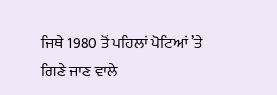ਜਿਥੇ 1980 ਤੋਂ ਪਹਿਲਾਂ ਪੋਟਿਆਂ ’ਤੇ ਗਿਣੇ ਜਾਣ ਵਾਲੇ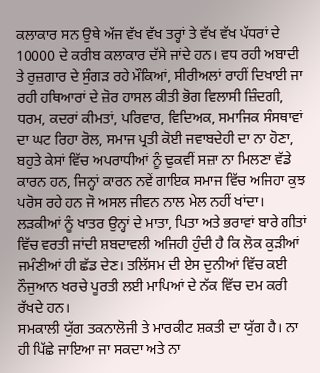ਕਲਾਕਾਰ ਸਨ ਉਥੇ ਅੱਜ ਵੱਖ ਵੱਖ ਤਰ੍ਹਾਂ ਤੇ ਵੱਖ ਵੱਖ ਪੱਧਰਾਂ ਦੇ 10000 ਦੇ ਕਰੀਬ ਕਲਾਕਾਰ ਦੱਸੇ ਜਾਂਦੇ ਹਨ। ਵਧ ਰਹੀ ਅਬਾਦੀ ਤੇ ਰੁਜ਼ਗਾਰ ਦੇ ਸੁੰਗੜ ਰਹੇ ਮੌਕਿਆਂ, ਸੀਰੀਅਲਾਂ ਰਾਹੀਂ ਦਿਖਾਈ ਜਾ ਰਹੀ ਹਥਿਆਰਾਂ ਦੇ ਜ਼ੋਰ ਹਾਸਲ ਕੀਤੀ ਭੋਗ ਵਿਲਾਸੀ ਜ਼ਿੰਦਗੀ, ਧਰਮ, ਕਦਰਾਂ ਕੀਮਤਾਂ, ਪਰਿਵਾਰ, ਵਿਦਿਅਕ, ਸਮਾਜਿਕ ਸੰਸਥਾਵਾਂ ਦਾ ਘਟ ਰਿਹਾ ਰੋਲ, ਸਮਾਜ ਪ੍ਰਤੀ ਕੋਈ ਜਵਾਬਦੇਹੀ ਦਾ ਨਾ ਹੋਣਾ, ਬਹੁਤੇ ਕੇਸਾਂ ਵਿੱਚ ਅਪਰਾਧੀਆਂ ਨੂੰ ਢੁਕਵੀਂ ਸਜ਼ਾ ਨਾ ਮਿਲਣਾ ਵੱਡੇ ਕਾਰਨ ਹਨ, ਜਿਨ੍ਹਾਂ ਕਾਰਨ ਨਵੇਂ ਗਾਇਕ ਸਮਾਜ ਵਿੱਚ ਅਜਿਹਾ ਕੁਝ ਪਰੋਸ ਰਹੇ ਹਨ ਜੋ ਅਸਲ ਜੀਵਨ ਨਾਲ ਮੇਲ ਨਹੀਂ ਖਾਂਦਾ। ਲੜਕੀਆਂ ਨੂੰ ਖਾਤਰ ਉਨ੍ਹਾਂ ਦੇ ਮਾਤਾ, ਪਿਤਾ ਅਤੇ ਭਰਾਵਾਂ ਬਾਰੇ ਗੀਤਾਂ ਵਿੱਚ ਵਰਤੀ ਜਾਂਦੀ ਸ਼ਬਦਾਵਲੀ ਅਜਿਹੀ ਹੁੰਦੀ ਹੈ ਕਿ ਲੋਕ ਕੁੜੀਆਂ ਜਮੰਣੀਆਂ ਹੀ ਛੱਡ ਦੇਣ। ਤਲਿੱਸਮ ਦੀ ਏਸ ਦੁਨੀਆਂ ਵਿੱਚ ਕਈ ਨੌਜੁਆਨ ਖਰਚੇ ਪੂਰਤੀ ਲਈ ਮਾਪਿਆਂ ਦੇ ਨੱਕ ਵਿੱਚ ਦਮ ਕਰੀ ਰੱਖਦੇ ਹਨ।
ਸਮਕਾਲੀ ਯੁੱਗ ਤਕਨਾਲੋਜੀ ਤੇ ਮਾਰਕੀਟ ਸ਼ਕਤੀ ਦਾ ਯੁੱਗ ਹੈ। ਨਾ ਹੀ ਪਿੱਛੇ ਜਾਇਆ ਜਾ ਸਕਦਾ ਅਤੇ ਨਾ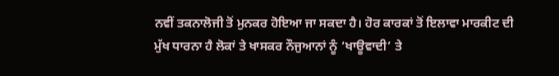ਨਵੀਂ ਤਕਨਾਲੋਜੀ ਤੋਂ ਮੁਨਕਰ ਹੋਇਆ ਜਾ ਸਕਦਾ ਹੈ। ਹੋਰ ਕਾਰਕਾਂ ਤੋਂ ਇਲਾਵਾ ਮਾਰਕੀਟ ਦੀ ਮੁੱਖ ਧਾਰਨਾ ਹੈ ਲੋਕਾਂ ਤੇ ਖਾਸਕਰ ਨੌਜੁਆਨਾਂ ਨੂੰ ‘ਖਾਊਵਾਦੀ’ ਤੇ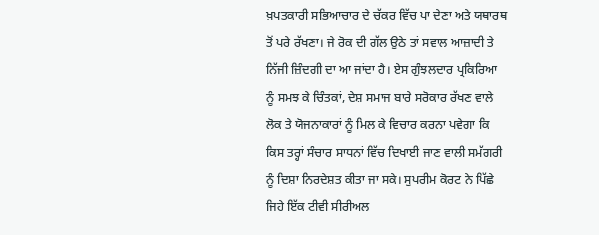ਖ਼ਪਤਕਾਰੀ ਸਭਿਆਚਾਰ ਦੇ ਚੱਕਰ ਵਿੱਚ ਪਾ ਦੇਣਾ ਅਤੇ ਯਥਾਰਥ ਤੋਂ ਪਰੇ ਰੱਖਣਾ। ਜੇ ਰੋਕ ਦੀ ਗੱਲ ਉਠੇ ਤਾਂ ਸਵਾਲ ਆਜ਼ਾਦੀ ਤੇ ਨਿੱਜੀ ਜ਼ਿੰਦਗੀ ਦਾ ਆ ਜਾਂਦਾ ਹੈ। ਏਸ ਗੁੰਝਲਦਾਰ ਪ੍ਰਕਿਰਿਆ ਨੂੰ ਸਮਝ ਕੇ ਚਿੰਤਕਾਂ, ਦੇਸ਼ ਸਮਾਜ ਬਾਰੇ ਸਰੋਕਾਰ ਰੱਖਣ ਵਾਲੇ ਲੋਕ ਤੇ ਯੋਜਨਾਕਾਰਾਂ ਨੂੰ ਮਿਲ ਕੇ ਵਿਚਾਰ ਕਰਨਾ ਪਵੇਗਾ ਕਿ ਕਿਸ ਤਰ੍ਹਾਂ ਸੰਚਾਰ ਸਾਧਨਾਂ ਵਿੱਚ ਦਿਖਾਈ ਜਾਣ ਵਾਲੀ ਸਮੱਗਰੀ ਨੂੰ ਦਿਸ਼ਾ ਨਿਰਦੇਸ਼ਤ ਕੀਤਾ ਜਾ ਸਕੇ। ਸੁਪਰੀਮ ਕੋਰਟ ਨੇ ਪਿੱਛੇ ਜਿਹੇ ਇੱਕ ਟੀਵੀ ਸੀਰੀਅਲ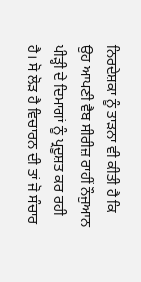ਨਿਰਦੇਸ਼ਕਾ ਨੂੰ ਤਾੜਨਾ ਵੀ ਕੀਤੀ ਹੈ ਕਿ ਉਹ ਆਪਣੀ ਵੈਬ ਸੀਰੀਜ਼ ਰਾਹੀਂ ਨੌਜੁਆਨ ਪੀੜ੍ਹੀ ਦੇ ਦਿਮਾਗਾਂ ਨੂੰ ਪ੍ਰਦੂਸ਼ਤ ਕਰ ਰਹੀ ਹੈ। ਸੋ ਲੋੜ ਹੈ ਵਿਚਾਰਨ ਦੀ ਤਾਂ ਜੋ ਸੰਚਾਰ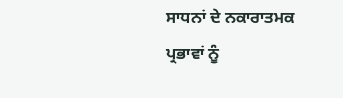ਸਾਧਨਾਂ ਦੇ ਨਕਾਰਾਤਮਕ ਪ੍ਰਭਾਵਾਂ ਨੂੰ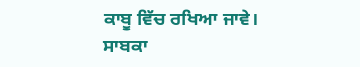ਕਾਬੂ ਵਿੱਚ ਰਖਿਆ ਜਾਵੇ।
ਸਾਬਕਾ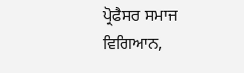ਪ੍ਰੋਫੈਸਰ ਸਮਾਜ ਵਿਗਿਆਨ,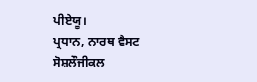ਪੀਏਯੂ।
ਪ੍ਰਧਾਨ, ਨਾਰਥ ਵੈਸਟ ਸੋਸ਼ਲੌਜੀਕਲ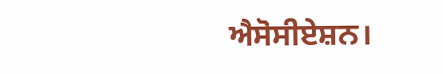ਐਸੋਸੀਏਸ਼ਨ।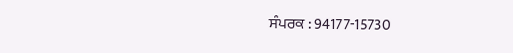ਸੰਪਰਕ : 94177-15730